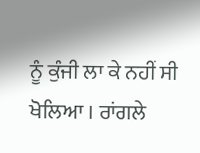ਨੂੰ ਕੁੰਜੀ ਲਾ ਕੇ ਨਹੀਂ ਸੀ ਖੋਲਿਆ । ਰਾਂਗਲੇ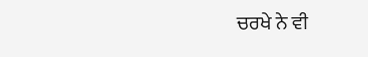ਚਰਖੇ ਨੇ ਵੀ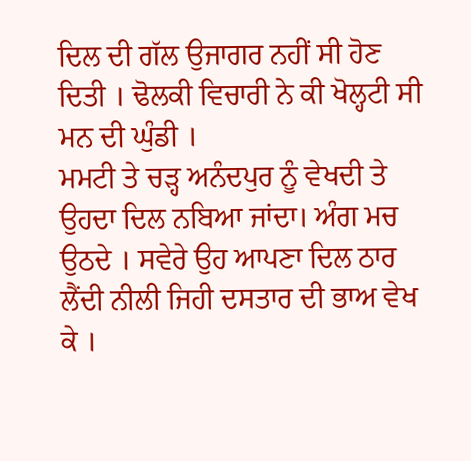ਦਿਲ ਦੀ ਗੱਲ ਉਜਾਗਰ ਨਹੀਂ ਸੀ ਹੋਣ ਦਿਤੀ । ਢੋਲਕੀ ਵਿਚਾਰੀ ਨੇ ਕੀ ਖੋਲ੍ਹਟੀ ਸੀ ਮਨ ਦੀ ਘੁੰਡੀ ।
ਮਮਟੀ ਤੇ ਚੜ੍ਹ ਅਨੰਦਪੁਰ ਨੂੰ ਵੇਖਦੀ ਤੇ ਉਹਦਾ ਦਿਲ ਨਬਿਆ ਜਾਂਦਾ। ਅੰਗ ਮਚ ਉਠਦੇ । ਸਵੇਰੇ ਉਹ ਆਪਣਾ ਦਿਲ ਠਾਰ ਲੈਂਦੀ ਨੀਲੀ ਜਿਹੀ ਦਸਤਾਰ ਦੀ ਭਾਅ ਵੇਖ ਕੇ ।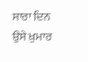ਸਾਰਾ ਦਿਨ ਉਸੇ ਖ਼ੁਮਾਰ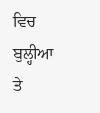ਵਿਚ ਬੁਲ੍ਹੀਆ ਤੇ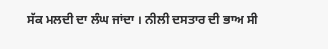ਸੱਕ ਮਲਦੀ ਦਾ ਲੰਘ ਜਾਂਦਾ । ਨੀਲੀ ਦਸਤਾਰ ਦੀ ਭਾਅ ਸੀ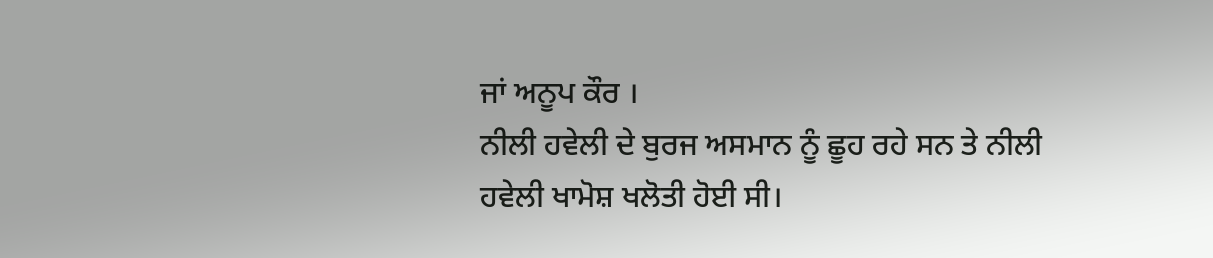ਜਾਂ ਅਨੂਪ ਕੌਰ ।
ਨੀਲੀ ਹਵੇਲੀ ਦੇ ਬੁਰਜ ਅਸਮਾਨ ਨੂੰ ਛੂਹ ਰਹੇ ਸਨ ਤੇ ਨੀਲੀ ਹਵੇਲੀ ਖਾਮੋਸ਼ ਖਲੋਤੀ ਹੋਈ ਸੀ।